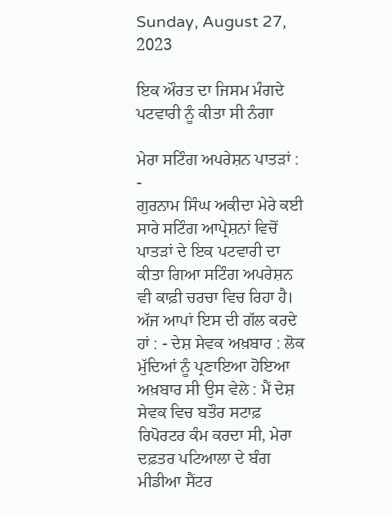Sunday, August 27, 2023

ਇਕ ਔਰਤ ਦਾ ਜਿਸਮ ਮੰਗਦੇ ਪਟਵਾਰੀ ਨੂੰ ਕੀਤਾ ਸੀ ਨੰਗਾ

ਮੇਰਾ ਸਟਿੰਗ ਅਪਰੇਸ਼ਨ ਪਾਤੜਾਂ : -
ਗੁਰਨਾਮ ਸਿੰਘ ਅਕੀਦਾ ਮੇਰੇ ਕਈ ਸਾਰੇ ਸਟਿੰਗ ਆਪ੍ਰੇਸ਼ਨਾਂ ਵਿਚੋਂ ਪਾਤੜਾਂ ਦੇ ਇਕ ਪਟਵਾਰੀ ਦਾ ਕੀਤਾ ਗਿਆ ਸ‌ਟਿੰਗ ਅਪਰੇਸ਼ਨ ਵੀ ਕਾਫ਼ੀ ਚਰਚਾ ਵਿਚ ਰਿਹਾ ਹੈ। ਅੱਜ ਆਪਾਂ ਇਸ ਦੀ ਗੱਲ ਕਰਦੇ ਹਾਂ : - ਦੇਸ਼ ਸੇਵਕ ਅਖ਼ਬਾਰ : ਲੋਕ ਮੁੱਦਿਆਂ ਨੂੰ ਪ੍ਰਣਾਇਆ ਹੋਇਆ ਅਖ਼ਬਾਰ ਸੀ ਉਸ ਵੇਲੇ : ਮੈਂ ਦੇਸ਼ ਸੇਵਕ ਵਿਚ ਬਤੌਰ ਸਟਾਫ਼ ਰਿਪੋਰਟਰ ਕੰਮ ਕਰਦਾ ਸੀ, ਮੇਰਾ ਦਫ਼ਤਰ ਪਟਿਆਲਾ ਦੇ ਬੰਗ ਮੀਡੀਆ ਸੈਂਟਰ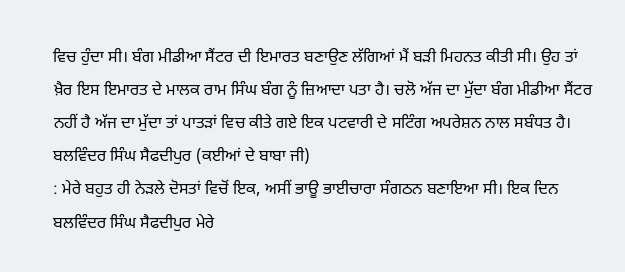ਵਿਚ ਹੁੰਦਾ ਸੀ। ਬੰਗ ਮੀਡੀਆ ਸੈਂਟਰ ਦੀ ਇਮਾਰਤ ਬਣਾਉਣ ਲੱਗਿਆਂ ਮੈਂ ਬੜੀ ਮਿਹਨਤ ਕੀਤੀ ਸੀ। ਉਹ ਤਾਂ ਖ਼ੈਰ ਇਸ ਇਮਾਰਤ ਦੇ ਮਾਲਕ ਰਾਮ ਸਿੰਘ ਬੰਗ ਨੂੰ ਜ਼ਿਆਦਾ ਪਤਾ ਹੈ। ਚਲੋ ਅੱਜ ਦਾ ਮੁੱਦਾ ਬੰਗ ਮੀਡੀਆ ਸੈਂਟਰ ਨਹੀਂ ਹੈ ਅੱਜ ਦਾ ਮੁੱਦਾ ਤਾਂ ਪਾਤੜਾਂ ਵਿਚ ਕੀਤੇ ਗਏ ਇਕ ਪਟਵਾਰੀ ਦੇ ਸਟਿੰਗ ਅਪਰੇਸ਼ਨ ਨਾਲ ਸਬੰਧਤ ਹੈ। ਬਲਵਿੰਦਰ ਸਿੰਘ ਸੈਫਦੀਪੁਰ (ਕਈਆਂ ਦੇ ਬਾਬਾ ਜੀ)
: ਮੇਰੇ ਬਹੁਤ ਹੀ ਨੇੜਲੇ ਦੋਸਤਾਂ ਵਿਚੋਂ ਇਕ, ਅਸੀਂ ਭਾਊ ਭਾਈਚਾਰਾ ਸੰਗਠਨ ਬਣਾਇਆ ਸੀ। ਇਕ ਦਿਨ ਬਲਵਿੰਦਰ ਸਿੰਘ ਸੈਫਦੀਪੁਰ ਮੇਰੇ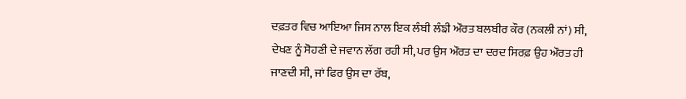ਦਫ਼ਤਰ ਵਿਚ ਆਇਆ ਜਿਸ ਨਾਲ ਇਕ ਲੰਬੀ ਲੰਙੀ ਔਰਤ ਬਲਬੀਰ ਕੌਰ (ਨਕਲੀ ਨਾਂ) ਸੀ, ਦੇਖਣ ਨੂੰ ਸੋਹਣੀ ਦੇ ਜਵਾਨ ਲੱਗ ਰਹੀ ਸੀ, ਪਰ ਉਸ ਔਰਤ ਦਾ ਦਰਦ ਸਿਰਫ਼ ਉਹ ਔਰਤ ਹੀ ਜਾਣਦੀ ਸੀ, ਜਾਂ ਫਿਰ ਉਸ ਦਾ ਰੱਬ,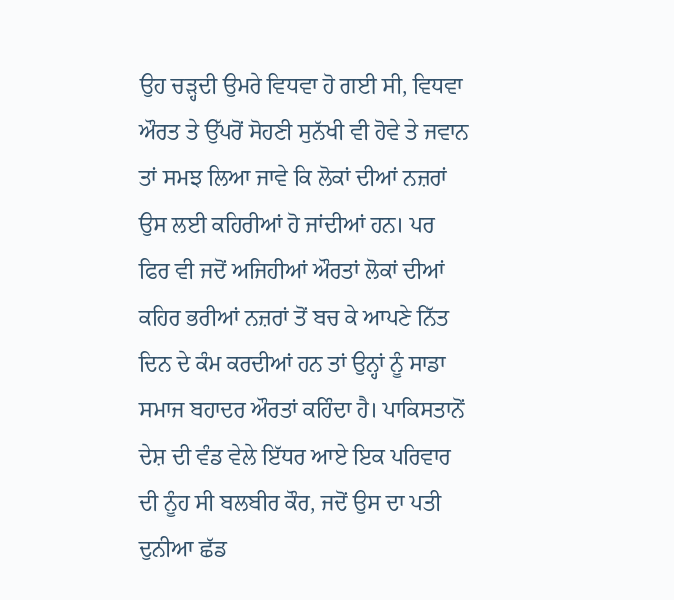ਉਹ ਚੜ੍ਹਦੀ ਉਮਰੇ ਵਿਧਵਾ ਹੋ ਗਈ ਸੀ, ਵਿਧਵਾ ਔਰਤ ਤੇ ਉੱਪਰੋਂ ਸੋਹਣੀ ਸੁਨੱਖੀ ਵੀ ਹੋਵੇ ਤੇ ਜਵਾਨ ਤਾਂ ਸਮਝ ਲਿਆ ਜਾਵੇ ਕਿ ਲੋਕਾਂ ਦੀਆਂ ਨਜ਼ਰਾਂ ਉਸ ਲਈ ਕਹਿਰੀਆਂ ਹੋ ਜਾਂਦੀਆਂ ਹਨ। ਪਰ ਫਿਰ ਵੀ ਜਦੋਂ ਅਜਿਹੀਆਂ ਔਰਤਾਂ ਲੋਕਾਂ ਦੀਆਂ ਕਹਿਰ ਭਰੀਆਂ ਨਜ਼ਰਾਂ ਤੋਂ ਬਚ ਕੇ ਆਪਣੇ ਨਿੱਤ ਦਿਨ ਦੇ ਕੰਮ ਕਰਦੀਆਂ ਹਨ ਤਾਂ ਉਨ੍ਹਾਂ ਨੂੰ ਸਾਡਾ ਸਮਾਜ ਬਹਾਦਰ ਔਰਤਾਂ ਕਹਿੰਦਾ ਹੈ। ਪਾਕਿਸਤਾਨੋਂ ਦੇਸ਼ ਦੀ ਵੰਡ ਵੇਲੇ ਇੱਧਰ ਆਏ ਇਕ ਪਰਿਵਾਰ ਦੀ ਨੂੰਹ ਸੀ ਬਲਬੀਰ ਕੌਰ, ਜਦੋਂ ਉਸ ਦਾ ਪਤੀ ਦੁਨੀਆ ਛੱਡ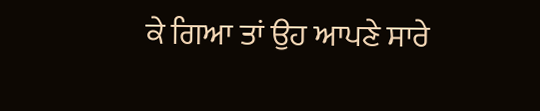ਕੇ ਗਿਆ ਤਾਂ ਉਹ ਆਪਣੇ ਸਾਰੇ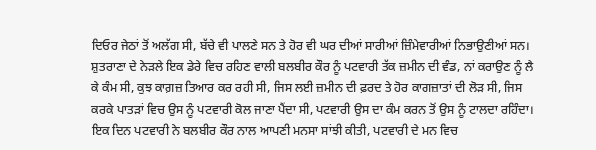ਦਿਓਰ ਜੇਠਾਂ ਤੋਂ ਅਲੱਗ ਸੀ, ਬੱਚੇ ਵੀ ਪਾਲਣੇ ਸਨ ਤੇ ਹੋਰ ਵੀ ਘਰ ਦੀਆਂ ਸਾਰੀਆਂ ਜ਼ਿੰਮੇਵਾਰੀਆਂ ਨਿਭਾਉਣੀਆਂ ਸਨ। ਸ਼ੁਤਰਾਣਾ ਦੇ ਨੇੜਲੇ ਇਕ ਡੇਰੇ ਵਿਚ ਰਹਿਣ ਵਾਲੀ ਬਲਬੀਰ ਕੌਰ ਨੂੰ ਪਟਵਾਰੀ ਤੱਕ ਜ਼ਮੀਨ ਦੀ ਵੰਡ, ਨਾਂ ਕਰਾਉਣ ਨੂੰ ਲੈ ਕੇ ਕੰਮ ਸੀ, ਕੁਝ ਕਾਗ਼ਜ਼ ਤ‌ਿਆਰ ਕਰ ਰਹੀ ਸੀ, ਜਿਸ ਲਈ ਜ਼ਮੀਨ ਦੀ ਫ਼ਰਦ ਤੇ ਹੋਰ ਕਾਗਜ਼ਾਤਾਂ ਦੀ ਲੋੜ ਸੀ, ਜਿਸ ਕਰਕੇ ਪਾਤੜਾਂ ਵਿਚ ਉਸ ਨੂੰ ਪਟਵਾਰੀ ਕੋਲ ਜਾਣਾ ਪੈਂਦਾ ਸੀ, ਪਟਵਾਰੀ ਉਸ ਦਾ ਕੰਮ ਕਰਨ ਤੋਂ ਉਸ ਨੂੰ ਟਾਲਦਾ ਰਹਿੰਦਾ। ਇਕ ਦਿਨ ਪਟਵਾਰੀ ਨੇ ਬਲਬੀਰ ਕੌਰ ਨਾਲ ਆਪਣੀ ਮਨਸਾ ਸਾਂਝੀ ਕੀਤੀ, ਪਟਵਾਰੀ ਦੇ ਮਨ ਵਿਚ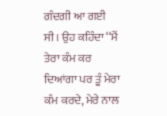ਗੰਦਗੀ ਆ ਗਈ ਸੀ। ਉਹ ਕਹਿੰਦਾ ‘‘ਮੈਂ ਤੇਰਾ ਕੰਮ ਕਰ ਦਿਆਂਗਾ ਪਰ ਤੂੰ ਮੇਰਾ ਕੰਮ ਕਰਦੇ, ਮੇਰੇ ਨਾਲ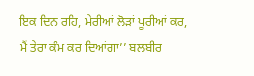ਇਕ ਦਿਨ ਰਹਿ, ਮੇਰੀਆਂ ਲੋੜਾਂ ਪੂਰੀਆਂ ਕਰ, ਮੈਂ ਤੇਰਾ ਕੰਮ ਕਰ ਦਿਆਂਗਾ’’ ਬਲਬੀਰ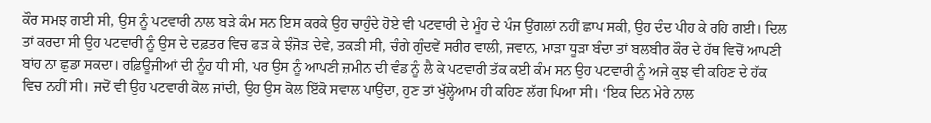ਕੌਰ ਸਮਝ ਗਈ ਸੀ, ਉਸ ਨੂੰ ਪਟਵਾਰੀ ਨਾਲ ਬੜੇ ਕੰਮ ਸਨ ਇਸ ਕਰਕੇ ਉਹ ਚਾਹੁੰਦੇ ਹੋਏ ਵੀ ਪਟਵਾਰੀ ਦੇ ਮੂੰਹ ਦੇ ਪੰਜ ਉਂਗਲਾਂ ਨਹੀਂ ਛਾਪ ਸਕੀ, ਉਹ ਦੰਦ ਪੀਹ ਕੇ ਰਹਿ ਗਈ। ਦਿਲ ਤਾਂ ਕਰਦਾ ਸੀ ਉਹ ਪਟਵਾਰੀ ਨੂੰ ਉਸ ਦੇ ਦਫ਼ਤਰ ਵਿਚ ਫੜ ਕੇ ਝੰਜੋੜ ਦੇਵੇ, ਤਕੜੀ ਸੀ, ਚੰਗੇ ਗੁੰਦਵੇਂ ਸਰੀਰ ਵਾਲੀ, ਜਵਾਨ, ਮਾੜਾ ਧੂੜਾ ਬੰਦਾ ਤਾਂ ਬਲਬੀਰ ਕੌਰ ਦੇ ਹੱਥ ਵਿਚੋਂ ਆਪਣੀ ਬਾਂਹ ਨਾ ਛੁਡਾ ਸਕਦਾ। ਰਫ਼ਿਊਜੀਆਂ ਦੀ ਨੂੰਹ ਧੀ ਸੀ, ਪਰ ਉਸ ਨੂੰ ਆਪਣੀ ਜ਼ਮੀਨ ਦੀ ਵੰਡ ਨੂੰ ਲੈ ਕੇ ਪਟਵਾਰੀ ਤੱਕ ਕਈ ਕੰਮ ਸਨ ਉਹ ਪਟਵਾਰੀ ਨੂੰ ਅਜੇ ਕੁਝ ਵੀ ਕਹਿਣ ਦੇ ਹੱਕ ਵਿਚ ਨਹੀਂ ਸੀ। ਜਦੋਂ ਵੀ ਉਹ ਪਟਵਾਰੀ ਕੋਲ ਜਾਂਦੀ, ਉਹ ਉਸ ਕੋਲ ਇੱਕੋ ਸਵਾਲ ਪਾਉਂਦਾ, ਹੁਣ ਤਾਂ ਖੁੱਲ੍ਹੇਆਮ ਹੀ ਕਹਿਣ ਲੱਗ ਪਿਆ ਸੀ। ‘ਇਕ ਦਿਨ ਮੇਰੇ ਨਾਲ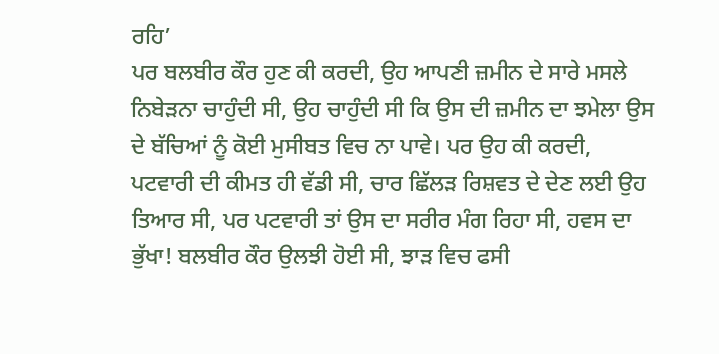ਰਹਿ’
ਪਰ ਬਲਬੀਰ ਕੌਰ ਹੁਣ ਕੀ ਕਰਦੀ, ਉਹ ਆਪਣੀ ਜ਼ਮੀਨ ਦੇ ਸਾਰੇ ਮਸਲੇ ਨਿਬੇੜਨਾ ਚਾਹੁੰਦੀ ਸੀ, ਉਹ ਚਾਹੁੰਦੀ ਸੀ ਕਿ ਉਸ ਦੀ ਜ਼ਮੀਨ ਦਾ ਝਮੇਲਾ ਉਸ ਦੇ ਬੱਚਿਆਂ ਨੂੰ ਕੋਈ ਮੁਸੀਬਤ ਵਿਚ ਨਾ ਪਾਵੇ। ਪਰ ਉਹ ਕੀ ਕਰਦੀ, ਪਟਵਾਰੀ ਦੀ ਕੀਮਤ ਹੀ ਵੱਡੀ ਸੀ, ਚਾਰ ਛਿੱਲੜ ਰਿਸ਼ਵਤ ਦੇ ਦੇਣ ਲਈ ਉਹ ਤਿਆਰ ਸੀ, ਪਰ ਪਟਵਾਰੀ ਤਾਂ ਉਸ ਦਾ ਸਰੀਰ ਮੰਗ ਰਿਹਾ ਸੀ, ਹਵਸ ਦਾ ਭੁੱਖਾ! ਬਲਬੀਰ ਕੌਰ ਉਲਝੀ ਹੋਈ ਸੀ, ਝਾੜ ਵਿਚ ਫਸੀ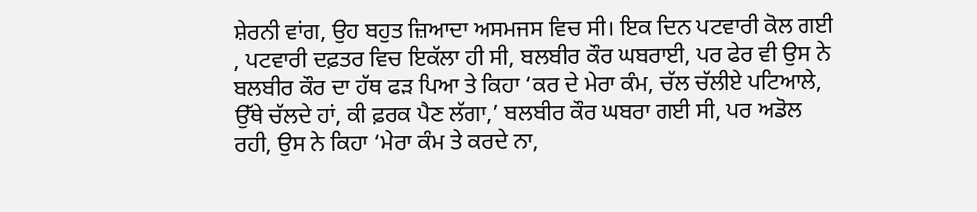ਸ਼ੇਰਨੀ ਵਾਂਗ, ਉਹ ਬਹੁਤ ਜ਼ਿਆਦਾ ਅਸਮਜਸ ਵਿਚ ਸੀ। ਇਕ ਦਿਨ ਪਟਵਾਰੀ ਕੋਲ ਗਈ , ਪਟਵਾਰੀ ਦਫ਼ਤਰ ਵਿਚ ਇਕੱਲਾ ਹੀ ਸੀ, ਬਲਬੀਰ ਕੌਰ ਘਬਰਾਈ, ਪਰ ਫੇਰ ਵੀ ਉਸ ਨੇ ਬਲਬੀਰ ਕੌਰ ਦਾ ਹੱਥ ਫੜ ਪਿਆ ਤੇ ਕਿਹਾ ‘ਕਰ ਦੇ ਮੇਰਾ ਕੰਮ, ਚੱਲ ਚੱਲੀਏ ਪਟਿਆਲੇ, ਉੱਥੇ ਚੱਲਦੇ ਹਾਂ, ਕੀ ਫ਼ਰਕ ਪੈਣ ਲੱਗਾ,’ ਬਲਬੀਰ ਕੌਰ ਘਬਰਾ ਗਈ ਸੀ, ਪਰ ਅਡੋਲ ਰਹੀ, ਉਸ ਨੇ ਕਿਹਾ ‘ਮੇਰਾ ਕੰਮ ਤੇ ਕਰਦੇ ਨਾ,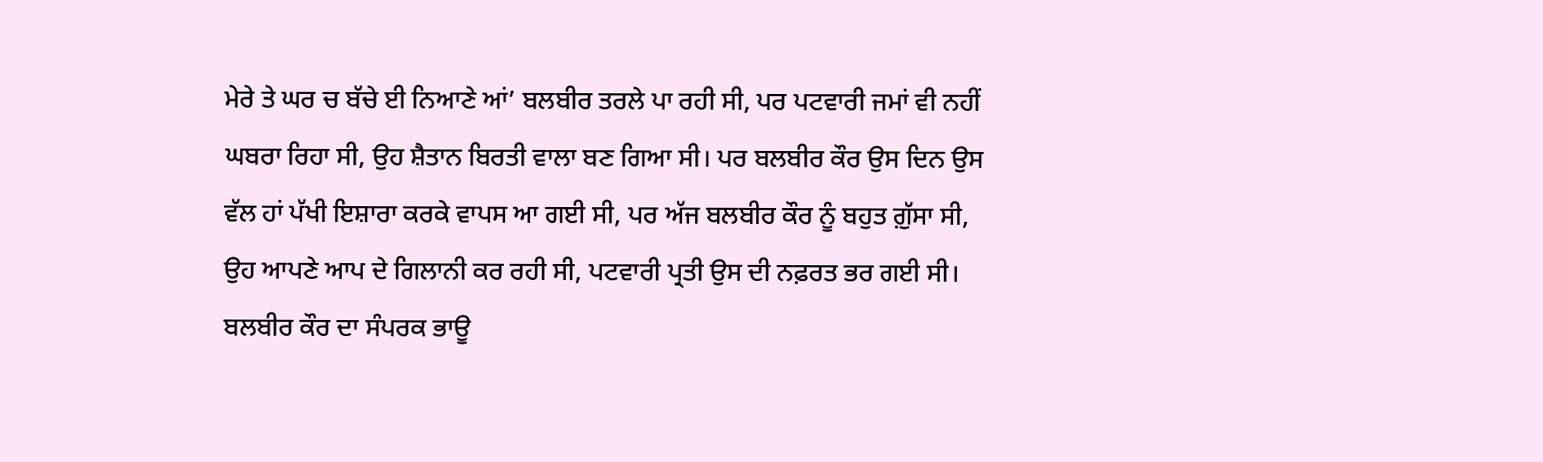ਮੇਰੇ ਤੇ ਘਰ ਚ ਬੱਚੇ ਈ ਨਿਆਣੇ ਆਂ’ ਬਲਬੀਰ ਤਰਲੇ ਪਾ ਰਹੀ ਸੀ, ਪਰ ਪਟਵਾਰੀ ਜਮਾਂ ਵੀ ਨਹੀਂ ਘਬਰਾ ਰਿਹਾ ਸੀ, ਉਹ ਸ਼ੈਤਾਨ ਬਿਰਤੀ ਵਾਲਾ ਬਣ ਗਿਆ ਸੀ। ਪਰ ਬਲਬੀਰ ਕੌਰ ਉਸ ਦਿਨ ਉਸ ਵੱਲ ਹਾਂ ਪੱਖੀ ਇਸ਼ਾਰਾ ਕਰਕੇ ਵਾਪਸ ਆ ਗਈ ਸੀ, ਪਰ ਅੱਜ ਬਲਬੀਰ ਕੌਰ ਨੂੰ ਬਹੁਤ ਗ਼ੁੱਸਾ ਸੀ, ਉਹ ਆਪਣੇ ਆਪ ਦੇ ਗਿਲਾਨੀ ਕਰ ਰਹੀ ਸੀ, ਪਟਵਾਰੀ ਪ੍ਰਤੀ ਉਸ ਦੀ ਨਫ਼ਰਤ ਭਰ ਗਈ ਸੀ। ਬਲਬੀਰ ਕੌਰ ਦਾ ਸੰਪਰਕ ਭਾਊ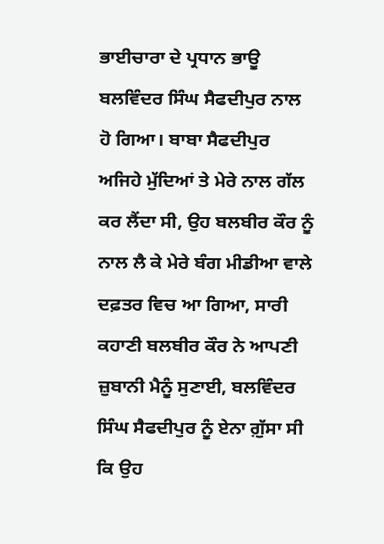ਭਾਈਚਾਰਾ ਦੇ ਪ੍ਰਧਾਨ ਭਾਊ ਬਲਵਿੰਦਰ ਸਿੰਘ ਸੈਫਦੀਪੁਰ ਨਾਲ ਹੋ ਗਿਆ। ਬਾਬਾ ਸੈਫਦੀਪੁਰ ਅਜਿਹੇ ਮੁੱਦਿਆਂ ਤੇ ਮੇਰੇ ਨਾਲ ਗੱਲ ਕਰ ਲੈਂਦਾ ਸੀ, ਉਹ ਬਲਬੀਰ ਕੌਰ ਨੂੰ ਨਾਲ ਲੈ ਕੇ ਮੇਰੇ ਬੰਗ ਮੀਡੀਆ ਵਾਲੇ ਦਫ਼ਤਰ ਵਿਚ ਆ ਗਿਆ, ਸਾਰੀ ਕਹਾਣੀ ਬਲਬੀਰ ਕੌਰ ਨੇ ਆਪਣੀ ਜ਼ੁਬਾਨੀ ਮੈਨੂੰ ਸੁਣਾਈ, ਬਲਵਿੰਦਰ ਸਿੰਘ ਸੈਫਦੀਪੁਰ ਨੂੰ ਏਨਾ ਗ਼ੁੱਸਾ ਸੀ ਕਿ ਉਹ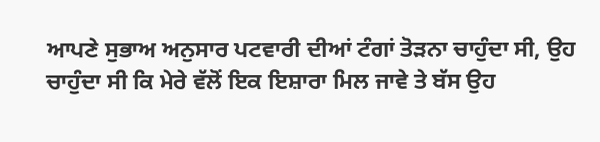ਆਪਣੇ ਸੁਭਾਅ ਅਨੁਸਾਰ ਪਟਵਾਰੀ ਦੀਆਂ ਟੰਗਾਂ ਤੋੜਨਾ ਚਾਹੁੰਦਾ ਸੀ, ਉਹ ਚਾਹੁੰਦਾ ਸੀ ਕਿ ਮੇਰੇ ਵੱਲੋਂ ਇਕ ਇਸ਼ਾਰਾ ਮਿਲ ਜਾਵੇ ਤੇ ਬੱਸ ਉਹ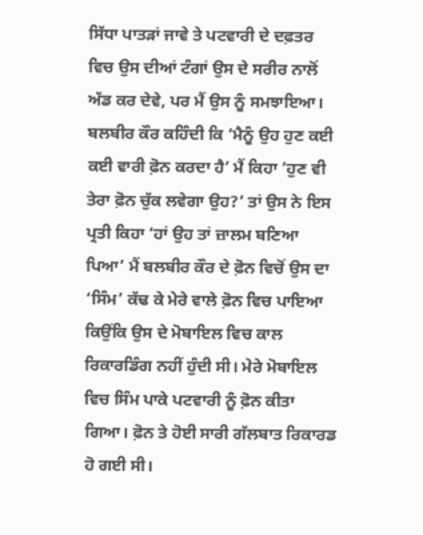ਸਿੱਧਾ ਪਾਤੜਾਂ ਜਾਵੇ ਤੇ ਪਟਵਾਰੀ ਦੇ ਦਫ਼ਤਰ ਵਿਚ ਉਸ ਦੀਆਂ ਟੰਗਾਂ ਉਸ ਦੇ ਸਰੀਰ ਨਾਲੋਂ ਅੱਡ ਕਰ ਦੇਵੇ, ਪਰ ਮੈਂ ਉਸ ਨੂੰ ਸਮਝਾਇਆ। ਬਲਬੀਰ ਕੌਰ ਕਹਿੰਦੀ ਕਿ ‘ਮੈਨੂੰ ਉਹ ਹੁਣ ਕਈ ਕਈ ਵਾਰੀ ਫ਼ੋਨ ਕਰਦਾ ਹੈ’ ਮੈਂ ਕਿਹਾ ‘ਹੁਣ ਵੀ ਤੇਰਾ ਫ਼ੋਨ ਚੁੱਕ ਲਵੇਗਾ ਉਹ?’ ਤਾਂ ਉਸ ਨੇ ਇਸ ਪ੍ਰਤੀ ਕਿਹਾ ‘ਹਾਂ ਉਹ ਤਾਂ ਜ਼ਾਲਮ ਬਣਿਆ ਪਿਆ’ ਮੈਂ ਬਲਬੀਰ ਕੌਰ ਦੇ ਫ਼ੋਨ ਵਿਚੋਂ ਉਸ ਦਾ ‘ਸਿੰਮ’ ਕੱਢ ਕੇ ਮੇਰੇ ਵਾਲੇ ਫ਼ੋਨ ਵਿਚ ਪਾਇਆ ਕਿਉਂਕਿ ਉਸ ਦੇ ਮੋਬਾਇਲ ਵਿਚ ਕਾਲ ਰਿਕਾਰਡਿੰਗ ਨਹੀਂ ਹੁੰਦੀ ਸੀ। ਮੇਰੇ ਮੋਬਾਇਲ ਵਿਚ ਸਿੰਮ ਪਾਕੇ ਪਟਵਾਰੀ ਨੂੰ ਫ਼ੋਨ ਕੀਤਾ ਗਿਆ। ਫ਼ੋਨ ਤੇ ਹੋਈ ਸਾਰੀ ਗੱਲਬਾਤ ਰਿਕਾਰਡ ਹੋ ਗਈ ਸੀ।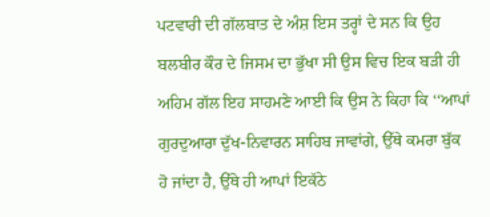ਪਟਵਾਰੀ ਦੀ ਗੱਲਬਾਤ ਦੇ ਅੰਸ਼ ਇਸ ਤਰ੍ਹਾਂ ਦੇ ਸਨ ਕਿ ਉਹ ਬਲਬੀਰ ਕੌਰ ਦੇ ਜਿਸਮ ਦਾ ਭੁੱਖਾ ਸੀ ਉਸ ਵਿਚ ਇਕ ਬੜੀ ਹੀ ਅਹਿਮ ਗੱਲ ਇਹ ਸਾਹਮਣੇ ਆਈ ਕਿ ਉਸ ਨੇ ਕਿਹਾ ਕਿ ‘‘ਆਪਾਂ ਗੁਰਦੁਆਰਾ ਦੁੱਖ-ਨਿਵਾਰਨ ਸਾਹਿਬ ਜਾਵਾਂਗੇ, ਉੱਥੇ ਕਮਰਾ ਬੁੱਕ ਹੋ ਜਾਂਦਾ ਹੈ, ਉੱਥੇ ਹੀ ਆਪਾਂ ਇਕੱਠੇ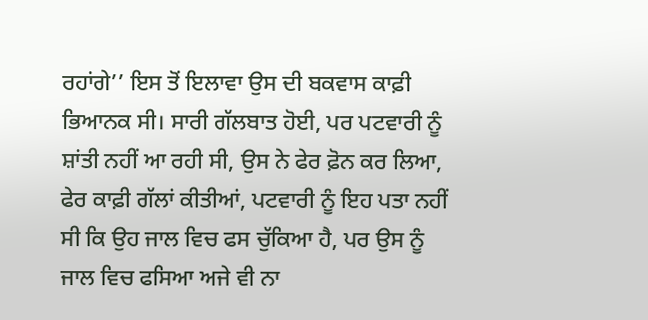ਰਹਾਂਗੇ’’ ਇਸ ਤੋਂ ਇਲਾਵਾ ਉਸ ਦੀ ਬਕਵਾਸ ਕਾਫ਼ੀ ਭਿਆਨਕ ਸੀ। ਸਾਰੀ ਗੱਲਬਾਤ ਹੋਈ, ਪਰ ਪਟਵਾਰੀ ਨੂੰ ਸ਼ਾਂਤੀ ਨਹੀਂ ਆ ਰਹੀ ਸੀ, ਉਸ ਨੇ ਫੇਰ ਫ਼ੋਨ ਕਰ ਲਿਆ, ਫੇਰ ਕਾਫ਼ੀ ਗੱਲਾਂ ਕੀਤੀਆਂ, ਪਟਵਾਰੀ ਨੂੰ ਇਹ ਪਤਾ ਨਹੀਂ ਸੀ ਕਿ ਉਹ ਜਾਲ ਵਿਚ ਫਸ ਚੁੱਕਿਆ ਹੈ, ਪਰ ਉਸ ਨੂੰ ਜਾਲ ਵਿਚ ਫਸਿਆ ਅਜੇ ਵੀ ਨਾ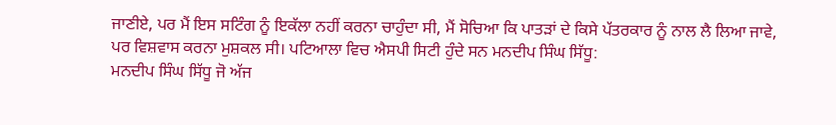ਜਾਣੀਏ, ਪਰ ਮੈਂ ਇਸ ਸ‌ਟਿੰਗ ਨੂੰ ਇਕੱਲਾ ਨਹੀਂ ਕਰਨਾ ਚਾਹੁੰਦਾ ਸੀ, ਮੈਂ ਸੋਚਿਆ ਕਿ ਪਾਤੜਾਂ ਦੇ ਕਿਸੇ ਪੱਤਰਕਾਰ ਨੂੰ ਨਾਲ ਲੈ ਲਿਆ ਜਾਵੇ, ਪਰ ਵਿਸ਼ਵਾਸ ਕਰਨਾ ਮੁਸ਼ਕਲ ਸੀ। ਪਟਿਆਲਾ ਵਿਚ ਐਸਪੀ ਸਿਟੀ ਹੁੰਦੇ ਸਨ ਮਨਦੀਪ ਸਿੰਘ ਸਿੱਧੂ:
ਮਨਦੀਪ ਸਿੰਘ ਸਿੱਧੂ ਜੋ ਅੱਜ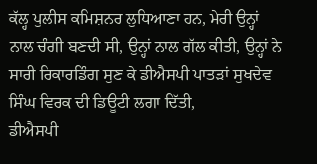ਕੱਲ੍ਹ ਪੁਲੀਸ ਕਮਿਸ਼ਨਰ ਲੁਧਿਆਣਾ ਹਨ, ਮੇਰੀ ਉਨ੍ਹਾਂ ਨਾਲ ਚੰਗੀ ਬਣਦੀ ਸੀ, ਉਨ੍ਹਾਂ ਨਾਲ ਗੱਲ ਕੀਤੀ, ਉਨ੍ਹਾਂ ਨੇ ਸਾਰੀ ਰਿਕਾਰਡਿੰਗ ਸੁਣ ਕੇ ਡੀਐਸਪੀ ਪਾਤੜਾਂ ਸੁਖਦੇਵ ਸਿੰਘ ਵਿਰਕ ਦੀ ਡਿਊਟੀ ਲਗਾ ਦਿੱਤੀ,
ਡੀਐਸਪੀ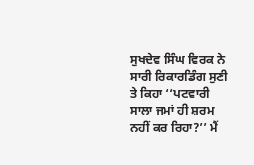ਸੁਖਦੇਵ ਸਿੰਘ ਵਿਰਕ ਨੇ ਸਾਰੀ ਰਿਕਾਰਡਿੰਗ ਸੁਣੀ ਤੇ ਕਿਹਾ ‘‘ਪਟਵਾਰੀ ਸਾਲਾ ਜਮਾਂ ਹੀ ਸ਼ਰਮ ਨਹੀਂ ਕਰ ਰਿਹਾ?’’ ਮੈਂ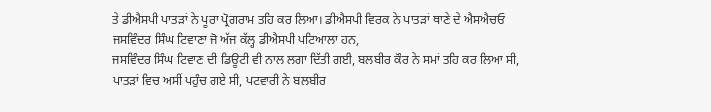ਤੇ ਡੀਐਸਪੀ ਪਾਤੜਾਂ ਨੇ ਪੂਰਾ ਪ੍ਰੋਗਰਾਮ ਤਹਿ ਕਰ ਲਿਆ। ਡੀਐਸਪੀ ਵਿਰਕ ਨੇ ਪਾਤੜਾਂ ਥਾਣੇ ਦੇ ਐਸਐਚਓ ਜਸਵਿੰਦਰ ਸਿੰਘ ਟਿਵਾਣਾ ਜੋ ਅੱਜ ਕੱਲ੍ਹ ਡੀਐਸਪੀ ਪਟਿਆਲਾ ਹਨ,
ਜਸਵਿੰਦਰ ਸਿੰਘ ਟਿਵਾਣ ਦੀ ਡਿਊਟੀ ਵੀ ਨਾਲ ਲਗਾ ਦਿੱਤੀ ਗਈ, ਬਲਬੀਰ ਕੌਰ ਨੇ ਸਮਾਂ ਤਹਿ ਕਰ ਲਿਆ ਸੀ, ਪਾਤੜਾਂ ਵਿਚ ਅਸੀਂ ਪਹੁੰਚ ਗਏ ਸੀ, ਪਟਵਾਰੀ ਨੇ ਬਲਬੀਰ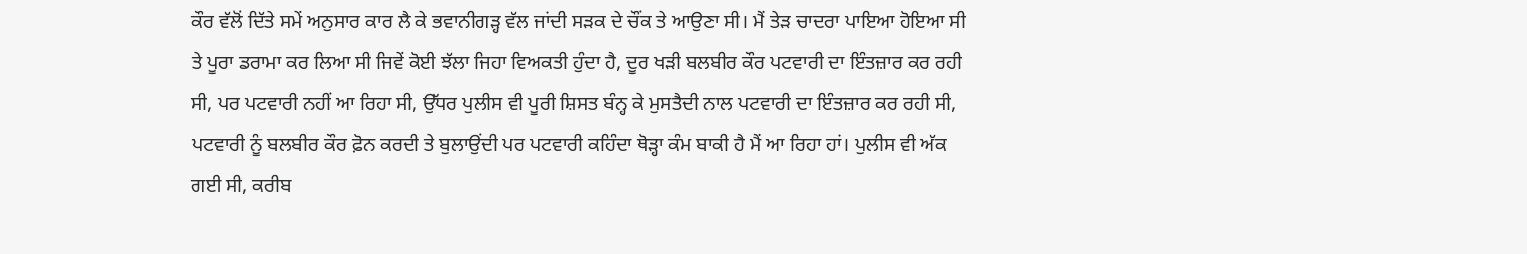ਕੌਰ ਵੱਲੋਂ ਦਿੱਤੇ ਸਮੇਂ ਅਨੁਸਾਰ ਕਾਰ ਲੈ ਕੇ ਭਵਾਨੀਗੜ੍ਹ ਵੱਲ ਜਾਂਦੀ ਸੜਕ ਦੇ ਚੌਂਕ ਤੇ ਆਉਣਾ ਸੀ। ਮੈਂ ਤੇੜ ਚਾਦਰਾ ਪਾਇਆ ਹੋਇਆ ਸੀ ਤੇ ਪੂਰਾ ਡਰਾਮਾ ਕਰ ਲਿਆ ਸੀ ਜਿਵੇਂ ਕੋਈ ਝੱਲਾ ਜਿਹਾ ਵਿਅਕਤੀ ਹੁੰਦਾ ਹੈ, ਦੂਰ ਖੜੀ ਬਲਬੀਰ ਕੌਰ ਪਟਵਾਰੀ ਦਾ ਇੰਤਜ਼ਾਰ ਕਰ ਰਹੀ ਸੀ, ਪਰ ਪਟਵਾਰੀ ਨਹੀਂ ਆ ਰਿਹਾ ਸੀ, ਉੱਧਰ ਪੁਲੀਸ ਵੀ ਪੂਰੀ ਸ਼ਿਸਤ ਬੰਨ੍ਹ ਕੇ ਮੁਸਤੈਦੀ ਨਾਲ ਪਟਵਾਰੀ ਦਾ ਇੰਤਜ਼ਾਰ ਕਰ ਰਹੀ ਸੀ, ਪਟਵਾਰੀ ਨੂੰ ਬਲਬੀਰ ਕੌਰ ਫ਼ੋਨ ਕਰਦੀ ਤੇ ਬੁਲਾਉਂਦੀ ਪਰ ਪਟਵਾਰੀ ਕਹਿੰਦਾ ਥੋੜ੍ਹਾ ਕੰਮ ਬਾਕੀ ਹੈ ਮੈਂ ਆ ਰਿਹਾ ਹਾਂ। ਪੁਲੀਸ ਵੀ ਅੱਕ ਗਈ ਸੀ, ਕਰੀਬ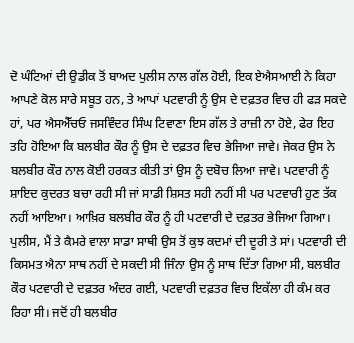ਦੋ ਘੰਟਿਆਂ ਦੀ ਉਡੀਕ ਤੋਂ ਬਾਅਦ ਪੁਲੀਸ ਨਾਲ ਗੱਲ ਹੋਈ, ਇਕ ਏਐਸਆਈ ਨੇ ਕਿਹਾ ਆਪਣੇ ਕੋਲ ਸਾਰੇ ਸਬੂਤ ਹਨ, ਤੇ ਆਪਾਂ ਪਟਵਾਰੀ ਨੂੰ ਉਸ ਦੇ ਦਫ਼ਤਰ ਵਿਚ ਹੀ ਫੜ ਸਕਦੇ ਹਾਂ, ਪਰ ਐਸਐੱਚਓ ਜਸਵਿੰਦਰ ਸਿੰਘ ਟਿਵਾਣਾ ਇਸ ਗੱਲ ਤੇ ਰਾਜ਼ੀ ਨਾ ਹੋਏ, ਫੇਰ ਇਹ ਤਹਿ ਹੋਇਆ ਕਿ ਬਲਬੀਰ ਕੌਰ ਨੂੰ ਉਸ ਦੇ ਦਫ਼ਤਰ ਵਿਚ ਭੇਜਿਆ ਜਾਵੇ। ਜੇਕਰ ਉਸ ਨੇ ਬਲਬੀਰ ਕੌਰ ਨਾਲ ਕੋਈ ਹਰਕਤ ਕੀਤੀ ਤਾਂ ਉਸ ਨੂੰ ਦਬੋਚ ਲਿਆ ਜਾਵੇ। ਪਟਵਾਰੀ ਨੂੰ ਸ਼ਾਇਦ ਕੁਦਰਤ ਬਚਾ ਰਹੀ ਸੀ ਜਾਂ ਸਾਡੀ ਸ਼ਿਸਤ ਸਹੀ ਨਹੀਂ ਸੀ ਪਰ ਪਟਵਾਰੀ ਹੁਣ ਤੱਕ ਨਹੀਂ ਆਇਆ। ਆਖ਼ਿਰ ਬਲਬੀਰ ਕੌਰ ਨੂੰ ਹੀ ਪਟਵਾਰੀ ਦੇ ਦਫ਼ਤਰ ਭੇਜਿਆ ਗਿਆ।
ਪੁਲੀਸ, ਮੈਂ ਤੇ ਕੈਮਰੇ ਵਾਲਾ ਸਾਡਾ ਸਾਥੀ ਉਸ ਤੋਂ ਕੁਝ ਕਦਮਾਂ ਦੀ ਦੂਰੀ ਤੇ ਸਾਂ। ਪਟਵਾਰੀ ਦੀ ਕਿਸਮਤ ਐਨਾ ਸਾਥ ਨਹੀਂ ਦੇ ਸਕਦੀ ਸੀ ਜਿੰਨਾ ਉਸ ਨੂੰ ਸਾਥ ਦਿੱਤਾ ਗਿਆ ਸੀ, ਬਲਬੀਰ ਕੌਰ ਪਟਵਾਰੀ ਦੇ ਦਫ਼ਤਰ ਅੰਦਰ ਗਈ, ਪਟਵਾਰੀ ਦਫ਼ਤਰ ਵਿਚ ਇਕੱਲਾ ਹੀ ਕੰਮ ਕਰ ਰਿਹਾ ਸੀ। ਜਦੋਂ ਹੀ ਬਲਬੀਰ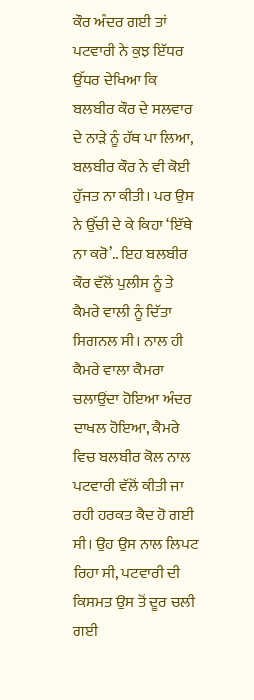ਕੌਰ ਅੰਦਰ ਗਈ ਤਾਂ ਪਟਵਾਰੀ ਨੇ ਕੁਝ ਇੱਧਰ ਉੱਧਰ ਦੇਖਿਆ ਕਿ ਬਲਬੀਰ ਕੌਰ ਦੇ ਸਲਵਾਰ ਦੇ ਨਾੜੇ ਨੂੰ ਹੱਥ ਪਾ ਲਿਆ, ਬਲਬੀਰ ਕੌਰ ਨੇ ਵੀ ਕੋਈ ਹੁੱਜਤ ਨਾ ਕੀਤੀ। ਪਰ ਉਸ ਨੇ ਉੱਚੀ ਦੇ ਕੇ ਕਿਹਾ ‘ਇੱਥੇ ਨਾ ਕਰੋ’.. ਇਹ ਬਲਬੀਰ ਕੌਰ ਵੱਲੋਂ ਪੁਲੀਸ ਨੂੰ ਤੇ ਕੈਮਰੇ ਵਾਲੀ ਨੂੰ ਦਿੱਤਾ ਸਿਗਨਲ ਸੀ। ਨਾਲ ਹੀ ਕੈਮਰੇ ਵਾਲਾ ਕੈਮਰਾ ਚਲਾਉਂਦਾ ਹੋਇਆ ਅੰਦਰ ਦਾਖਲ ਹੋਇਆ, ਕੈਮਰੇ ਵਿਚ ਬਲਬੀਰ ਕੋਲ ਨਾਲ ਪਟਵਾਰੀ ਵੱਲੋਂ ਕੀਤੀ ਜਾ ਰਹੀ ਹਰਕਤ ਕੈਦ ਹੋ ਗਈ ਸੀ। ਉਹ ਉਸ ਨਾਲ ਲਿਪਟ ਰਿਹਾ ਸੀ, ਪਟਵਾਰੀ ਦੀ ਕਿਸਮਤ ਉਸ ਤੋਂ ਦੂਰ ਚਲੀ ਗਈ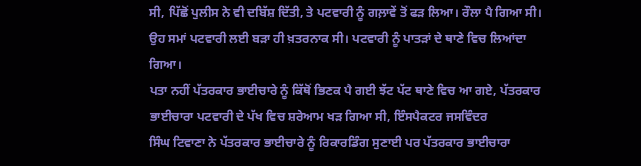ਸੀ, ਪਿੱਛੋਂ ਪੁਲੀਸ ਨੇ ਵੀ ਦਬਿੱਸ਼ ਦਿੱਤੀ, ਤੇ ਪਟਵਾਰੀ ਨੂੰ ਗਲ਼ਾਵੇਂ ਤੋਂ ਫੜ ਲਿਆ। ਰੌਲਾ ਪੈ ਗਿਆ ਸੀ। ਉਹ ਸਮਾਂ ਪਟਵਾਰੀ ਲਈ ਬੜਾ ਹੀ ਖ਼ਤਰਨਾਕ ਸੀ। ਪਟਵਾਰੀ ਨੂੰ ਪਾਤੜਾਂ ਦੇ ਥਾਣੇ ਵਿਚ ਲਿਆਂਦਾ ਗਿਆ।
ਪਤਾ ਨਹੀਂ ਪੱਤਰਕਾਰ ਭਾਈਚਾਰੇ ਨੂੰ ਕਿੱਥੋਂ ਭਿਣਕ ਪੈ ਗਈ ਝੱਟ ਪੱਟ ਥਾਣੇ ਵਿਚ ਆ ਗਏ, ਪੱਤਰਕਾਰ ਭਾਈਚਾਰਾ ਪਟਵਾਰੀ ਦੇ ਪੱਖ ਵਿਚ ਸ਼ਰੇਆਮ ਖੜ ਗਿਆ ਸੀ, ਇੰਸਪੈਕਟਰ ਜਸਵਿੰਦਰ ਸਿੰਘ ‌ਟਿਵਾਣਾ ਨੇ ਪੱਤਰਕਾਰ ਭਾਈਚਾਰੇ ਨੂੰ ਰਿਕਾਰਡਿੰਗ ਸੁਣਾਈ ਪਰ ਪੱਤਰਕਾਰ ਭਾਈਚਾਰਾ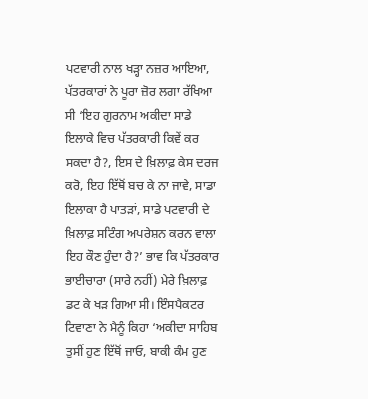ਪਟਵਾਰੀ ਨਾਲ ਖੜ੍ਹਾ ਨਜ਼ਰ ਆਇਆ, ਪੱਤਰਕਾਰਾਂ ਨੇ ਪੂਰਾ ਜ਼ੋਰ ਲਗਾ ਰੱਖਿਆ ਸੀ ‘ਇਹ ਗੁਰਨਾਮ ਅਕੀਦਾ ਸਾਡੇ ਇਲਾਕੇ ਵਿਚ ਪੱਤਰਕਾਰੀ ਕਿਵੇਂ ਕਰ ਸਕਦਾ ਹੈ?, ਇਸ ਦੇ ਖ਼ਿਲਾਫ਼ ਕੇਸ ਦਰਜ ਕਰੋ, ਇਹ ਇੱਥੋਂ ਬਚ ਕੇ ਨਾ ਜਾਵੇ, ਸਾਡਾ ਇਲਾਕਾ ਹੈ ਪਾਤੜਾਂ, ਸਾਡੇ ਪਟਵਾਰੀ ਦੇ ਖ਼ਿਲਾਫ਼ ਸਟਿੰਗ ਅਪਰੇਸ਼ਨ ਕਰਨ ਵਾਲਾ ਇਹ ਕੌਣ ਹੁੰਦਾ ਹੈ?’ ਭਾਵ ਕਿ ਪੱਤਰਕਾਰ ਭਾਈਚਾਰਾ (ਸਾਰੇ ਨਹੀਂ) ਮੇਰੇ ਖ਼ਿਲਾਫ਼ ਡਟ ਕੇ ਖੜ ਗਿਆ ਸੀ। ਇੰਸਪੈਕਟਰ ਟਿਵਾਣਾ ਨੇ ਮੈਨੂੰ ਕਿਹਾ ‘ਅਕੀਦਾ ਸਾਹਿਬ ਤੁਸੀਂ ਹੁਣ ਇੱਥੋਂ ਜਾਓ, ਬਾਕੀ ਕੰਮ ਹੁਣ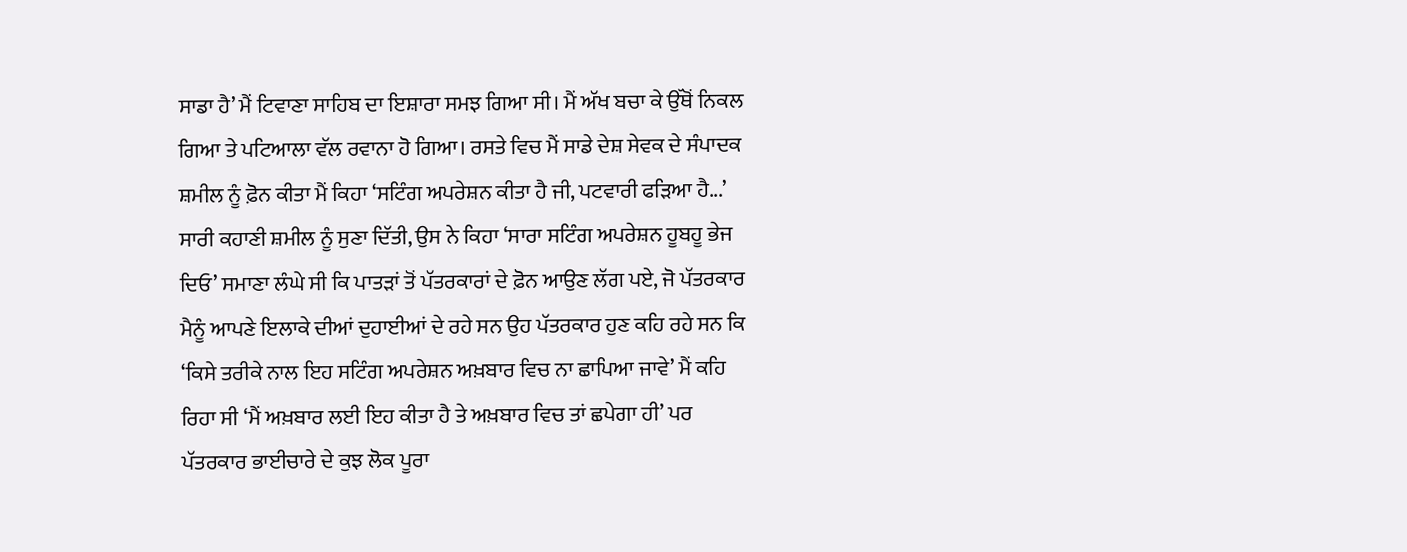ਸਾਡਾ ਹੈ’ ਮੈਂ ਟਿਵਾਣਾ ਸਾਹਿਬ ਦਾ ਇਸ਼ਾਰਾ ਸਮਝ ਗਿਆ ਸੀ। ਮੈਂ ਅੱਖ ਬਚਾ ਕੇ ਉੱਥੋਂ ਨਿਕਲ ਗਿਆ ਤੇ ਪਟਿਆਲਾ ਵੱਲ ਰਵਾਨਾ ਹੋ ਗਿਆ। ਰਸਤੇ ਵਿਚ ਮੈਂ ਸਾਡੇ ਦੇਸ਼ ਸੇਵਕ ਦੇ ਸੰਪਾਦਕ ਸ਼ਮੀਲ ਨੂੰ ਫ਼ੋਨ ਕੀਤਾ ਮੈਂ ਕਿਹਾ ‘ਸਟਿੰਗ ਅਪਰੇਸ਼ਨ ਕੀਤਾ ਹੈ ਜੀ, ਪਟਵਾਰੀ ਫੜਿਆ ਹੈ...’ ਸਾਰੀ ਕਹਾਣੀ ਸ਼ਮੀਲ ਨੂੰ ਸੁਣਾ ਦਿੱਤੀ, ਉਸ ਨੇ ਕਿਹਾ ‘ਸਾਰਾ ਸ‌ਟਿੰਗ ਅਪਰੇਸ਼ਨ ਹੂਬਹੂ ਭੇਜ ਦਿਓ’ ਸਮਾਣਾ ਲੰਘੇ ਸੀ ਕਿ ਪਾਤੜਾਂ ਤੋਂ ਪੱਤਰਕਾਰਾਂ ਦੇ ਫ਼ੋਨ ਆਉਣ ਲੱਗ ਪਏ, ਜੋ ਪੱਤਰਕਾਰ ਮੈਨੂੰ ਆਪਣੇ ਇਲਾਕੇ ਦੀਆਂ ਦੁਹਾਈਆਂ ਦੇ ਰਹੇ ਸਨ ਉਹ ਪੱਤਰਕਾਰ ਹੁਣ ਕਹਿ ਰਹੇ ਸਨ ਕਿ ‘ਕਿਸੇ ਤਰੀਕੇ ਨਾਲ ਇਹ ਸ‌ਟਿੰਗ ਅਪਰੇਸ਼ਨ ਅਖ਼ਬਾਰ ਵਿਚ ਨਾ ਛਾਪਿਆ ਜਾਵੇ’ ਮੈਂ ਕਹਿ ਰਿਹਾ ਸੀ ‘ਮੈਂ ਅਖ਼ਬਾਰ ਲਈ ਇਹ ਕੀਤਾ ਹੈ ਤੇ ਅਖ਼ਬਾਰ ਵਿਚ ਤਾਂ ਛਪੇਗਾ ਹੀ’ ਪਰ ਪੱਤਰਕਾਰ ਭਾਈਚਾਰੇ ਦੇ ਕੁਝ ਲੋਕ ਪੂਰਾ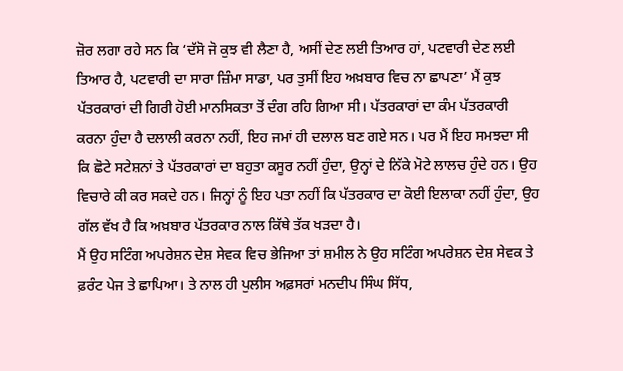ਜ਼ੋਰ ਲਗਾ ਰਹੇ ਸਨ ਕਿ ‘ਦੱਸੋ ਜੋ ਕੁਝ ਵੀ ਲੈਣਾ ਹੈ, ਅਸੀਂ ਦੇਣ ਲਈ ਤਿਆਰ ਹਾਂ, ਪਟਵਾਰੀ ਦੇਣ ਲਈ ਤਿਆਰ ਹੈ, ਪਟਵਾਰੀ ਦਾ ਸਾਰਾ ਜ਼ਿੰਮਾ ਸਾਡਾ, ਪਰ ਤੁਸੀਂ ਇਹ ਅਖ਼ਬਾਰ ਵਿਚ ਨਾ ਛਾਪਣਾ’ ਮੈਂ ਕੁਝ ਪੱਤਰਕਾਰਾਂ ਦੀ ਗਿਰੀ ਹੋਈ ਮਾਨਸਿਕਤਾ ਤੋਂ ਦੰਗ ਰਹਿ ਗਿਆ ਸੀ। ਪੱਤਰਕਾਰਾਂ ਦਾ ਕੰਮ ਪੱਤਰਕਾਰੀ ਕਰਨਾ ਹੁੰਦਾ ਹੈ ਦਲਾਲੀ ਕਰਨਾ ਨਹੀਂ, ਇਹ ਜਮਾਂ ਹੀ ਦਲਾਲ ਬਣ ਗਏ ਸਨ। ਪਰ ਮੈਂ ਇਹ ਸਮਝਦਾ ਸੀ ਕਿ ਛੋਟੇ ਸਟੇਸ਼ਨਾਂ ਤੇ ਪੱਤਰਕਾਰਾਂ ਦਾ ਬਹੁਤਾ ਕਸੂਰ ਨਹੀਂ ਹੁੰਦਾ, ਉਨ੍ਹਾਂ ਦੇ ਨਿੱਕੇ ਮੋਟੇ ਲਾਲਚ ਹੁੰਦੇ ਹਨ। ਉਹ ਵਿਚਾਰੇ ਕੀ ਕਰ ਸਕਦੇ ਹਨ। ਜਿਨ੍ਹਾਂ ਨੂੰ ਇਹ ਪਤਾ ਨਹੀਂ ਕਿ ਪੱਤਰਕਾਰ ਦਾ ਕੋਈ ਇਲਾਕਾ ਨਹੀਂ ਹੁੰਦਾ, ਉਹ ਗੱਲ ਵੱਖ ਹੈ ਕਿ ਅਖ਼ਬਾਰ ਪੱਤਰਕਾਰ ਨਾਲ ਕਿੱਥੇ ਤੱਕ ਖੜਦਾ ਹੈ।
ਮੈਂ ਉਹ ਸਟਿੰਗ ਅਪਰੇਸ਼ਨ ਦੇਸ਼ ਸੇਵਕ ਵਿਚ ਭੇਜਿਆ ਤਾਂ ਸ਼ਮੀਲ ਨੇ ਉਹ ਸਟਿੰਗ ਅਪਰੇਸ਼ਨ ਦੇਸ਼ ਸੇਵਕ ਤੇ ਫ਼ਰੰਟ ਪੇਜ ਤੇ ਛਾ‌ਪਿਆ। ਤੇ ਨਾਲ ਹੀ ਪੁਲੀਸ ਅਫ਼ਸਰਾਂ ਮਨਦੀਪ ਸਿੰਘ ਸਿੱਧ,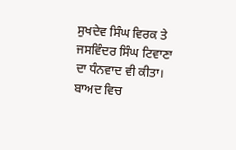ਸੁਖਦੇਵ ਸਿੰਘ ਵਿਰਕ ਤੇ ਜਸਵਿੰਦਰ ਸਿੰਘ ਟਿਵਾਣਾ ਦਾ ਧੰਨਵਾਦ ਵੀ ਕੀਤਾ। ਬਾਅਦ ਵਿਚ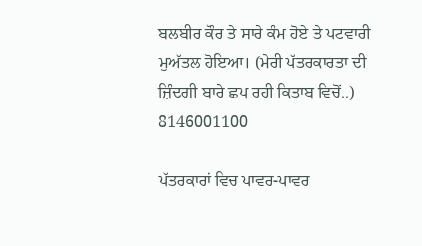ਬਲਬੀਰ ਕੌਰ ਤੇ ਸਾਰੇ ਕੰਮ ਹੋਏ ਤੇ ਪਟਵਾਰੀ ਮੁਅੱਤਲ ਹੋਇਆ। (ਮੇਰੀ ਪੱਤਰਕਾਰਤਾ ਦੀ ਜ਼ਿੰਦਗੀ ਬਾਰੇ ਛਪ ਰਹੀ ਕਿਤਾਬ ਵਿਚੋਂ..) 8146001100

ਪੱਤਰਕਾਰਾਂ ਵਿਚ ਪਾਵਰ-ਪਾਵਰ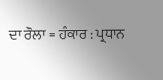ਦਾ ਰੌਲਾ = ਹੰਕਾਰ : ਪ੍ਰਧਾਨ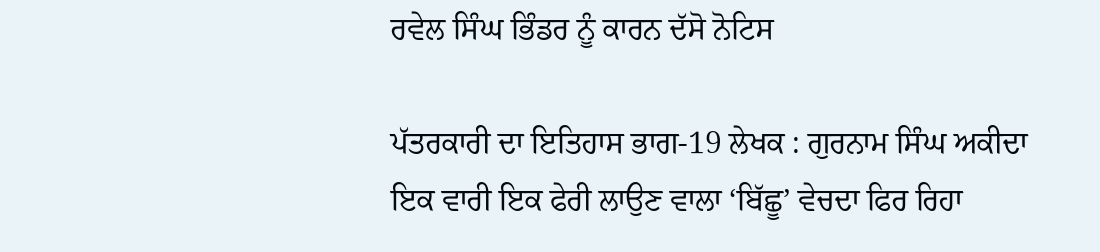ਰਵੇਲ ਸਿੰਘ ਭਿੰਡਰ ਨੂੰ ਕਾਰਨ ਦੱਸੋ ਨੋਟਿਸ

ਪੱਤਰਕਾਰੀ ਦਾ ਇਤਿਹਾਸ ਭਾਗ-19 ਲੇਖਕ : ਗੁਰਨਾਮ ਸਿੰਘ ਅਕੀਦਾ      ਇਕ ਵਾਰੀ ਇਕ ਫੇਰੀ ਲਾਉਣ ਵਾਲਾ ‘ਬਿੱਛੂ’ ਵੇਚਦਾ ਫਿਰ ਰਿਹਾ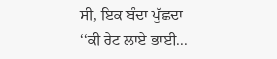ਸੀ, ਇਕ ਬੰਦਾ ਪੁੱਛਦਾ ‘‘ਕੀ ਰੇਟ ਲਾਏ ਭਾਈ...